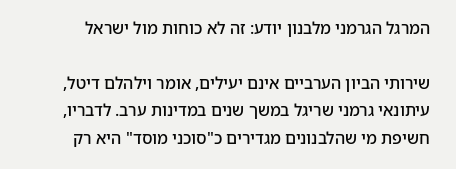המרגל הגרמני מלבנון יודע: זה לא כוחות מול ישראל

שירותי הביון הערביים אינם יעילים, אומר וילהלם דיטל, עיתונאי גרמני שריגל במשך שנים במדינות ערב. לדבריו, חשיפת מי שהלבנונים מגדירים כ"סוכני מוסד" היא רק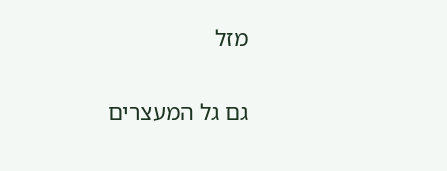מזל

גם גל המעצרים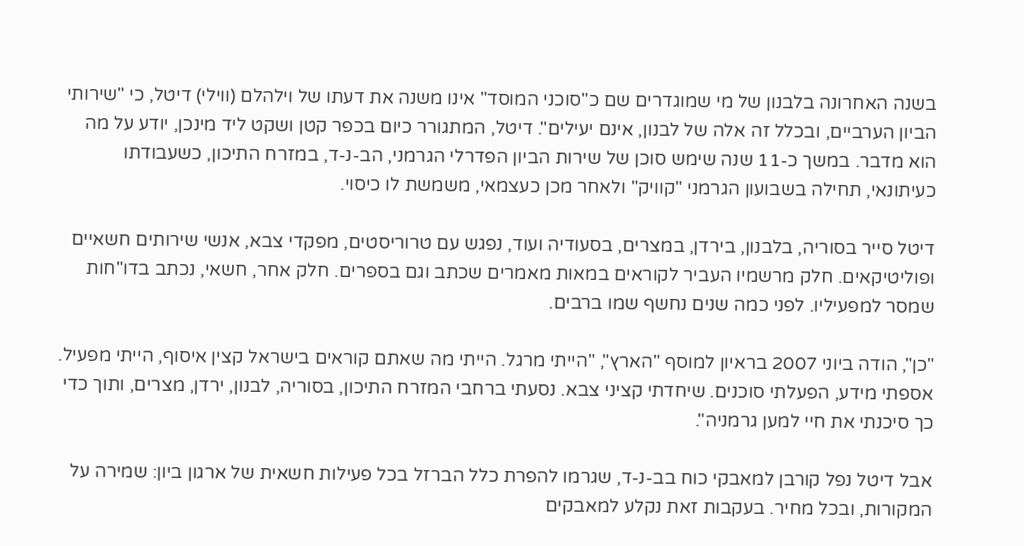בשנה האחרונה בלבנון של מי שמוגדרים שם כ"סוכני המוסד" אינו משנה את דעתו של וילהלם (ווילי) דיטל, כי "שירותי הביון הערביים, ובכלל זה אלה של לבנון, אינם יעילים". דיטל, המתגורר כיום בכפר קטן ושקט ליד מינכן, יודע על מה הוא מדבר. במשך כ-11 שנה שימש סוכן של שירות הביון הפדרלי הגרמני, הב-נ-ד, במזרח התיכון, כשעבודתו כעיתונאי, תחילה בשבועון הגרמני "קוויק" ולאחר מכן כעצמאי, משמשת לו כיסוי.

דיטל סייר בסוריה, בלבנון, בירדן, במצרים, בסעודיה ועוד, נפגש עם טרוריסטים, מפקדי צבא, אנשי שירותים חשאיים ופוליטיקאים. חלק מרשמיו העביר לקוראים במאות מאמרים שכתב וגם בספרים. חלק אחר, חשאי, נכתב בדו"חות שמסר למפעיליו. לפני כמה שנים נחשף שמו ברבים.

"כן", הודה ביוני 2007 בראיון למוסף "הארץ", "הייתי מרגל. הייתי מה שאתם קוראים בישראל קצין איסוף, הייתי מפעיל. אספתי מידע, הפעלתי סוכנים. שיחדתי קציני צבא. נסעתי ברחבי המזרח התיכון, בסוריה, לבנון, ירדן, מצרים, ותוך כדי כך סיכנתי את חיי למען גרמניה".

אבל דיטל נפל קורבן למאבקי כוח בב-נ-ד, שגרמו להפרת כלל הברזל בכל פעילות חשאית של ארגון ביון: שמירה על המקורות, ובכל מחיר. בעקבות זאת נקלע למאבקים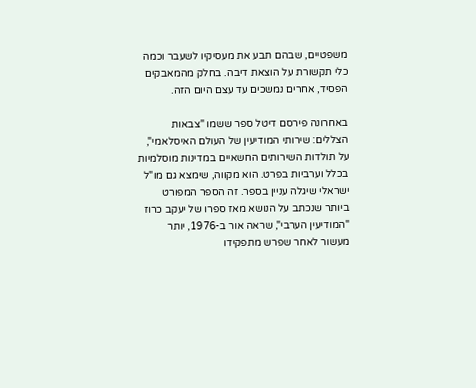משפטיים, שבהם תבע את מעסיקיו לשעבר וכמה כלי תקשורת על הוצאת דיבה. בחלק מהמאבקים הפסיד, אחרים נמשכים עד עצם היום הזה.

באחרונה פירסם דיטל ספר ששמו "צבאות הצללים: שירותי המודיעין של העולם האיסלאמי", על תולדות השירותים החשאיים במדינות מוסלמיות בכלל וערביות בפרט. הוא מקווה, שימצא גם מו"ל ישראלי שיגלה עניין בספר. זה הספר המפורט ביותר שנכתב על הנושא מאז ספרו של יעקב כרוז "המודיעין הערבי", שראה אור ב-1976, יותר מעשור לאחר שפרש מתפקידו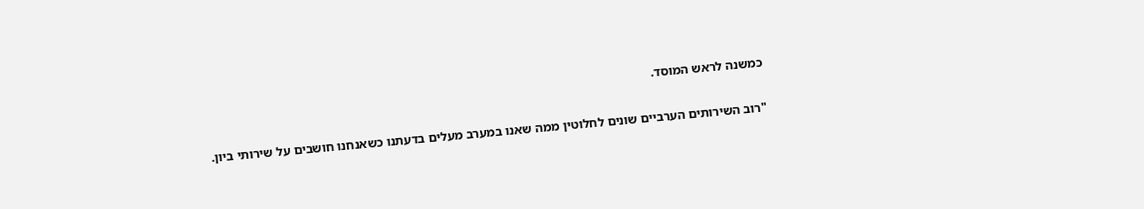כמשנה לראש המוסד.

"רוב השירותים הערביים שונים לחלוטין ממה שאנו במערב מעלים בדעתנו כשאנחנו חושבים על שירותי ביון.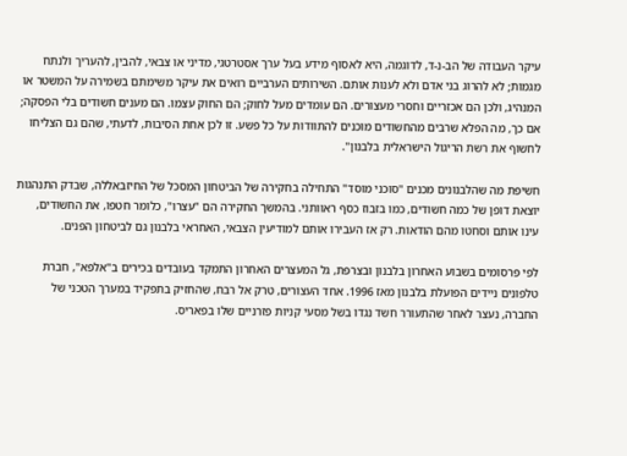עיקר העבודה של הב-נ-ד, לדוגמה, היא לאסוף מידע בעל ערך אסטרטגי, מדיני או צבאי, להבין, להעריך ולנתח מגמות; לא להרוג בני אדם ולא לענות אותם. השירותים הערביים רואים את עיקר משימתם בשמירה על המשטר או המנהיג, ולכן הם אכזריים וחסרי מעצורים. הם עומדים מעל לחוק; הם החוק עצמו. הם מענים חשודים בלי הפסקה; אם כך, מה הפלא שרבים מהחשודים מוכנים להתוודות על כל פשע. זו לכן אחת הסיבות, לדעתי, שהם גם הצליחו לחשוף את רשת הריגול הישראלית בלבנון".

חשיפת מה שהלבנונים מכנים "סוכני מוסד" התחילה בחקירה של הביטחון המסכל של החיזבאללה, שבדק התנהגות יוצאת דופן של כמה חשודים, כמו בזבוז כסף ראוותני. בהמשך החקירה הם "עצרו", כלומר חטפו, את החשודים, עינו אותם וסחטו מהם הודאות. רק אז העבירו אותם למודיעין הצבאי, האחראי בלבנון גם לביטחון הפנים.

לפי פרסומים בשבוע האחרון בלבנון ובצרפת, גל המעצרים האחרון התמקד בעובדים בכירים ב"אלפא", חברת טלפונים ניידים הפועלת בלבנון מאז 1996. אחד העצורים, טרק אל רבח, שהחזיק בתפקיד במערך הטכני של החברה, נעצר לאחר שהתעורר חשד נגדו בשל מסעי קניות פזרניים שלו בפאריס.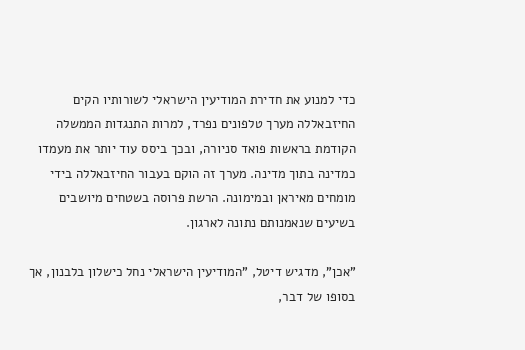כדי למנוע את חדירת המודיעין הישראלי לשורותיו הקים החיזבאללה מערך טלפונים נפרד, למרות התנגדות הממשלה הקודמת בראשות פואד סניורה, ובכך ביסס עוד יותר את מעמדו כמדינה בתוך מדינה. מערך זה הוקם בעבור החיזבאללה בידי מומחים מאיראן ובמימונה. הרשת פרוסה בשטחים מיושבים בשיעים שנאמנותם נתונה לארגון.

"אכן", מדגיש דיטל, "המודיעין הישראלי נחל כישלון בלבנון, אך בסופו של דבר,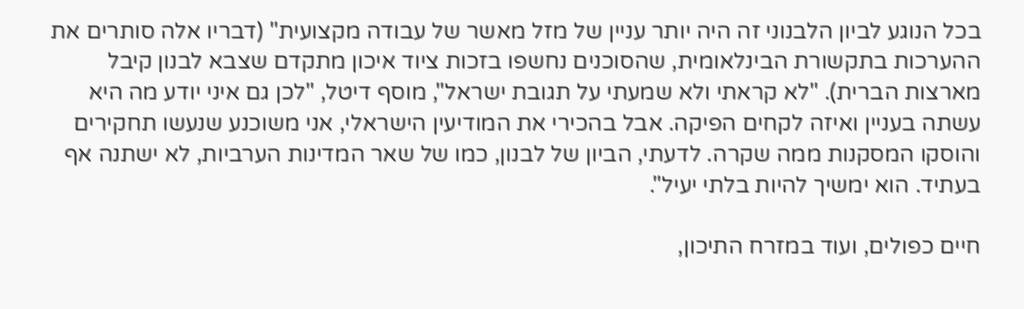בכל הנוגע לביון הלבנוני זה היה יותר עניין של מזל מאשר של עבודה מקצועית" (דבריו אלה סותרים את ההערכות בתקשורת הבינלאומית, שהסוכנים נחשפו בזכות ציוד איכון מתקדם שצבא לבנון קיבל מארצות הברית). "לא קראתי ולא שמעתי על תגובת ישראל", מוסף דיטל, "לכן גם איני יודע מה היא עשתה בעניין ואיזה לקחים הפיקה. אבל בהכירי את המודיעין הישראלי, אני משוכנע שנעשו תחקירים והוסקו המסקנות ממה שקרה. לדעתי, הביון של לבנון, כמו של שאר המדינות הערביות, לא ישתנה אף בעתיד. הוא ימשיך להיות בלתי יעיל".

חיים כפולים, ועוד במזרח התיכון,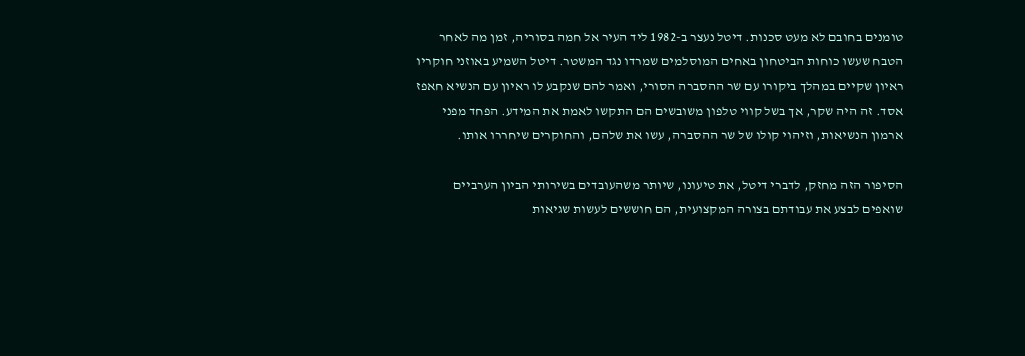טומנים בחובם לא מעט סכנות. דיטל נעצר ב-1982 ליד העיר אל חמה בסוריה, זמן מה לאחר הטבח שעשו כוחות הביטחון באחים המוסלמים שמרדו נגד המשטר. דיטל השמיע באוזני חוקריו ראיון שקיים במהלך ביקורו עם שר ההסברה הסורי, ואמר להם שנקבע לו ראיון עם הנשיא חאפז אסד. זה היה שקר, אך בשל קווי טלפון משובשים הם התקשו לאמת את המידע. הפחד מפני ארמון הנשיאות, וזיהוי קולו של שר ההסברה, עשו את שלהם, והחוקרים שיחררו אותו.

הסיפור הזה מחזק, לדברי דיטל, את טיעונו, שיותר משהעובדים בשירותי הביון הערביים שואפים לבצע את עבודתם בצורה המקצועית, הם חוששים לעשות שגיאות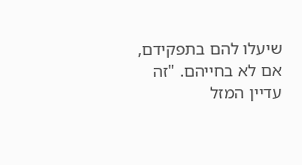שיעלו להם בתפקידם, אם לא בחייהם. "זה עדיין המזל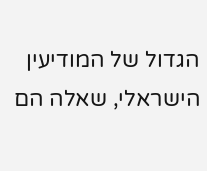הגדול של המודיעין הישראלי, שאלה הם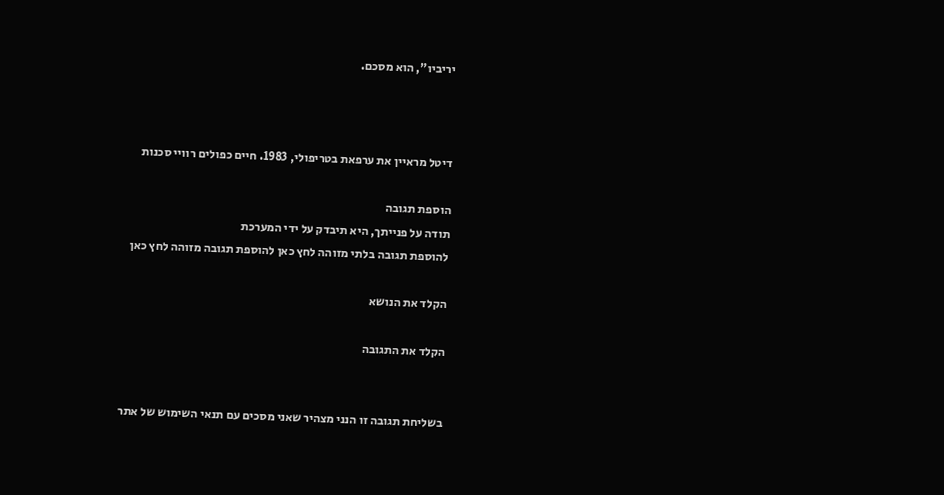יריביו", הוא מסכם.



דיטל מראיין את ערפאת בטריפולי, 1983. חיים כפולים רוויי סכנות

הוספת תגובה
תודה על פנייתך, היא תיבדק על ידי המערכת
להוספת תגובה בלתי מזוהה לחץ כאן להוספת תגובה מזוהה לחץ כאן

הקלד את הנושא

הקלד את התגובה


בשליחת תגובה זו הנני מצהיר שאני מסכים עם תנאי השימוש של אתר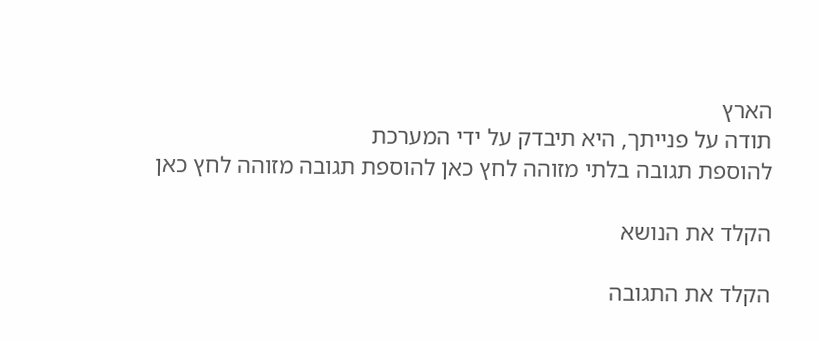הארץ
תודה על פנייתך, היא תיבדק על ידי המערכת
להוספת תגובה בלתי מזוהה לחץ כאן להוספת תגובה מזוהה לחץ כאן

הקלד את הנושא

הקלד את התגובה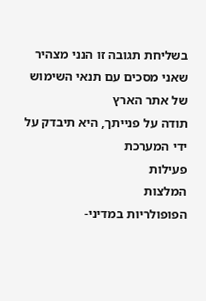בשליחת תגובה זו הנני מצהיר שאני מסכים עם תנאי השימוש של אתר הארץ
תודה על פנייתך, היא תיבדק על ידי המערכת
פעילות
המלצות
הפופולריות במדיני-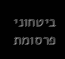ביטחוני
פרסומת